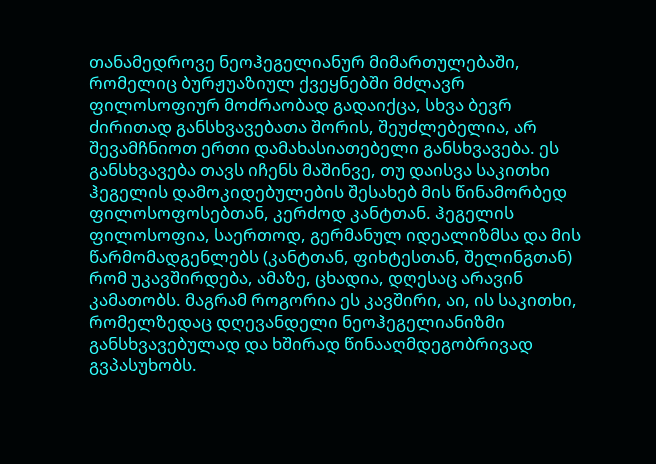თანამედროვე ნეოჰეგელიანურ მიმართულებაში, რომელიც ბურჟუაზიულ ქვეყნებში მძლავრ ფილოსოფიურ მოძრაობად გადაიქცა, სხვა ბევრ ძირითად განსხვავებათა შორის, შეუძლებელია, არ შევამჩნიოთ ერთი დამახასიათებელი განსხვავება. ეს განსხვავება თავს იჩენს მაშინვე, თუ დაისვა საკითხი ჰეგელის დამოკიდებულების შესახებ მის წინამორბედ ფილოსოფოსებთან, კერძოდ კანტთან. ჰეგელის ფილოსოფია, საერთოდ, გერმანულ იდეალიზმსა და მის წარმომადგენლებს (კანტთან, ფიხტესთან, შელინგთან) რომ უკავშირდება, ამაზე, ცხადია, დღესაც არავინ კამათობს. მაგრამ როგორია ეს კავშირი, აი, ის საკითხი, რომელზედაც დღევანდელი ნეოჰეგელიანიზმი განსხვავებულად და ხშირად წინააღმდეგობრივად გვპასუხობს.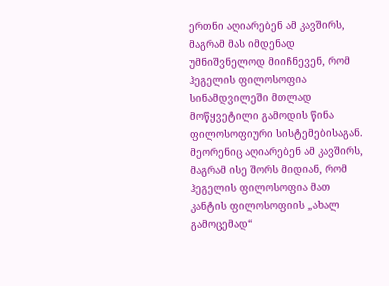ერთნი აღიარებენ ამ კავშირს, მაგრამ მას იმდენად უმნიშვნელოდ მიიჩნევენ, რომ ჰეგელის ფილოსოფია სინამდვილეში მთლად მოწყვეტილი გამოდის წინა ფილოსოფიური სისტემებისაგან. მეორენიც აღიარებენ ამ კავშირს, მაგრამ ისე შორს მიდიან, რომ ჰეგელის ფილოსოფია მათ კანტის ფილოსოფიის „ახალ გამოცემად“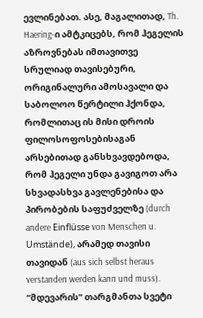ევლინებათ. ასე, მაგალითად, Th. Haering-ი ამტკიცებს, რომ ჰეგელის აზროვნებას იმთავითვე სრულიად თავისებური, ორიგინალური ამოსავალი და საბოლოო წერტილი ჰქონდა, რომლითაც ის მისი დროის ფილოსოფოსებისაგან არსებითად განსხვავდებოდა, რომ ჰეგელი უნდა გავიგოთ არა სხვადასხვა გავლენებისა და პირობების საფუძველზე (durch andere Einflüsse von Menschen u. Umstände), არამედ თავისი თავიდან (aus sich selbst heraus verstanden werden kann und muss).
“მდევარის” თარგმანთა სვეტი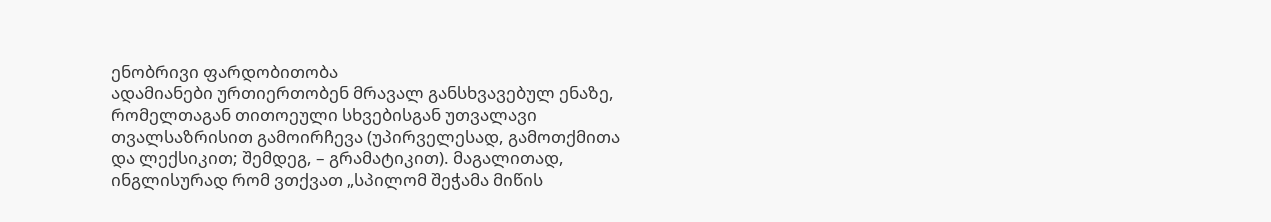ენობრივი ფარდობითობა
ადამიანები ურთიერთობენ მრავალ განსხვავებულ ენაზე, რომელთაგან თითოეული სხვებისგან უთვალავი თვალსაზრისით გამოირჩევა (უპირველესად, გამოთქმითა და ლექსიკით; შემდეგ, – გრამატიკით). მაგალითად, ინგლისურად რომ ვთქვათ „სპილომ შეჭამა მიწის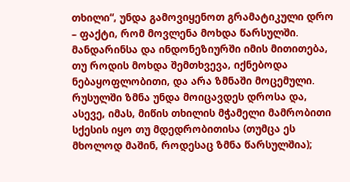თხილი“, უნდა გამოვიყენოთ გრამატიკული დრო – ფაქტი, რომ მოვლენა მოხდა წარსულში. მანდარინსა და ინდონეზიურში იმის მითითება, თუ როდის მოხდა შემთხვევა, იქნებოდა ნებაყოფლობითი, და არა ზმნაში მოცემული. რუსულში ზმნა უნდა მოიცავდეს დროსა და, ასევე, იმას, მიწის თხილის მჭამელი მამრობითი სქესის იყო თუ მდედრობითისა (თუმცა ეს მხოლოდ მაშინ, როდესაც ზმნა წარსულშია);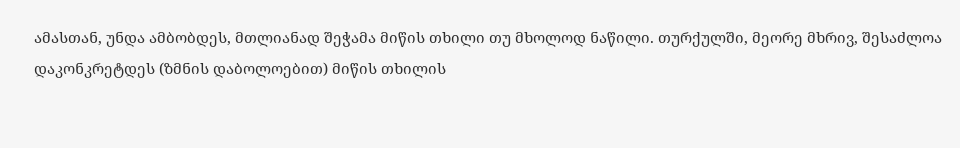ამასთან, უნდა ამბობდეს, მთლიანად შეჭამა მიწის თხილი თუ მხოლოდ ნაწილი. თურქულში, მეორე მხრივ, შესაძლოა დაკონკრეტდეს (ზმნის დაბოლოებით) მიწის თხილის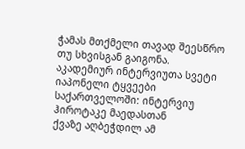ჭამას მთქმელი თავად შეესწრო თუ სხვისგან გაიგონა.
აკადემიურ ინტერვიუთა სვეტი
იაპონელი ტყვეები საქართველოში: ინტერვიუ ჰიროტაკე მაედასთან
ქვაზე აღბეჭდილ ამ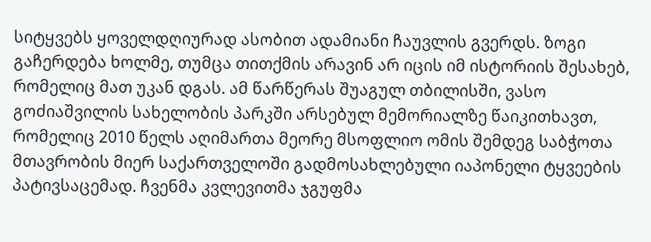სიტყვებს ყოველდღიურად ასობით ადამიანი ჩაუვლის გვერდს. ზოგი გაჩერდება ხოლმე, თუმცა თითქმის არავინ არ იცის იმ ისტორიის შესახებ, რომელიც მათ უკან დგას. ამ წარწერას შუაგულ თბილისში, ვასო გოძიაშვილის სახელობის პარკში არსებულ მემორიალზე წაიკითხავთ, რომელიც 2010 წელს აღიმართა მეორე მსოფლიო ომის შემდეგ საბჭოთა მთავრობის მიერ საქართველოში გადმოსახლებული იაპონელი ტყვეების პატივსაცემად. ჩვენმა კვლევითმა ჯგუფმა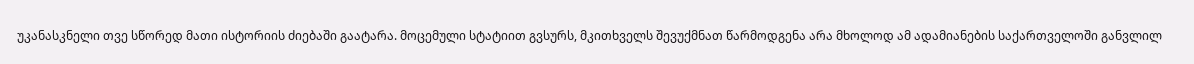უკანასკნელი თვე სწორედ მათი ისტორიის ძიებაში გაატარა. მოცემული სტატიით გვსურს, მკითხველს შევუქმნათ წარმოდგენა არა მხოლოდ ამ ადამიანების საქართველოში განვლილ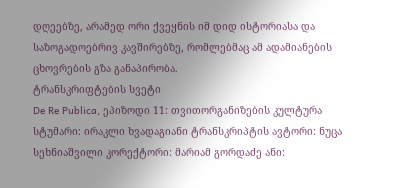დღეებზე, არამედ ორი ქვეყნის იმ დიდ ისტორიასა და საზოგადოებრივ კავშირებზე, რომლებმაც ამ ადამიანების ცხოვრების გზა განაპირობა.
ტრანსკრიფტების სვეტი
De Re Publica, ეპიზოდი 11: თვითორგანიზების კულტურა
სტუმარი: ირაკლი ხვადაგიანი ტრანსკრიპტის ავტორი: ნუცა სეხნიაშვილი კორექტორი: მარიამ გორდაძე ანი: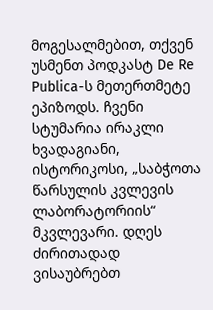მოგესალმებით, თქვენ უსმენთ პოდკასტ De Re Publica-ს მეთერთმეტე ეპიზოდს. ჩვენი სტუმარია ირაკლი ხვადაგიანი, ისტორიკოსი, „საბჭოთა წარსულის კვლევის ლაბორატორიის“ მკვლევარი. დღეს ძირითადად ვისაუბრებთ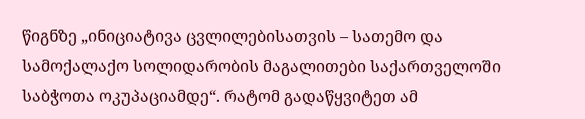წიგნზე „ინიციატივა ცვლილებისათვის – სათემო და სამოქალაქო სოლიდარობის მაგალითები საქართველოში საბჭოთა ოკუპაციამდე“. რატომ გადაწყვიტეთ ამ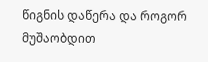წიგნის დაწერა და როგორ მუშაობდით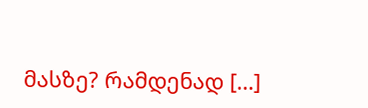მასზე? რამდენად […]